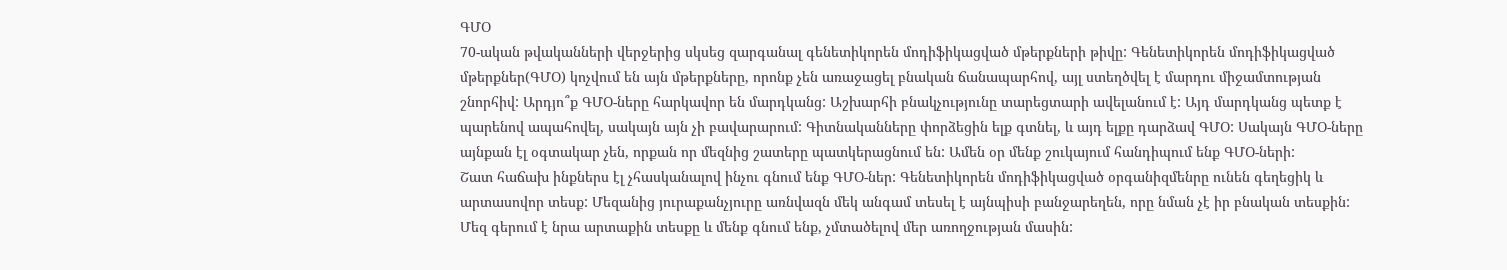ԳՄՕ
70-ական թվականների վերջերից սկսեց զարգանալ գենետիկորեն մոդիֆիկացված մթերքների թիվը: Գենետիկորեն մոդիֆիկացված մթերքներ(ԳՄՕ) կոչվում են այն մթերքները, որոնք չեն առաջացել բնական ճանապարհով, այլ ստեղծվել է մարդու միջամտության շնորհիվ: Արդյո՞ք ԳՄՕ-ները հարկավոր են մարդկանց: Աշխարհի բնակչությունը տարեցտարի ավելանում է: Այդ մարդկանց պետք է պարենով ապահովել, սակայն այն չի բավարարում: Գիտնականները փորձեցին ելք գտնել, և այդ ելքը դարձավ ԳՄՕ: Սակայն ԳՄՕ-ները այնքան էլ օգտակար չեն, որքան որ մեզնից շատերը պատկերացնում են: Ամեն օր մենք շուկայում հանդիպում ենք ԳՄՕ-ների:
Շատ հաճախ ինքներս էլ չհասկանալով ինչու գնում ենք ԳՄՕ-ներ: Գենետիկորեն մոդիֆիկացված օրգանիզմենրը ունեն գեղեցիկ և արտասովոր տեսք: Մեզանից յուրաքանչյուրը առնվազն մեկ անգամ տեսել է այնպիսի բանջարեղեն, որը նման չէ իր բնական տեսքին: Մեզ գերում է նրա արտաքին տեսքը և մենք գնում ենք, չմտածելով մեր առողջության մասին: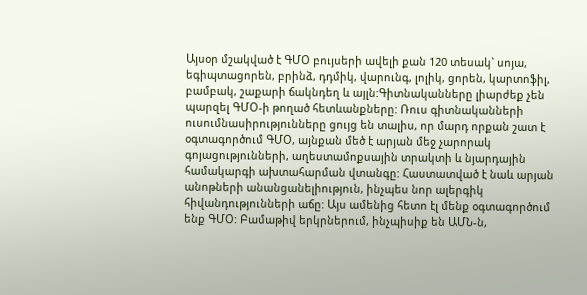Այսօր մշակված է ԳՄՕ բույսերի ավելի քան 120 տեսակ` սոյա, եգիպտացորեն, բրինձ, դդմիկ, վարունգ, լոլիկ, ցորեն, կարտոֆիլ, բամբակ, շաքարի ճակնդեղ և այլն:Գիտնականները լիարժեք չեն պարզել ԳՄՕ-ի թողած հետևանքները: Ռուս գիտնականների ուսումնասիրությունները ցույց են տալիս, որ մարդ որքան շատ է օգտագործում ԳՄՕ, այնքան մեծ է արյան մեջ չարորակ գոյացությունների, աղեստամոքսային տրակտի և նյարդային համակարգի ախտահարման վտանգը: Հաստատված է նաև արյան անոթների անանցանելիություն, ինչպես նոր ալերգիկ հիվանդությունների աճը: Այս ամենից հետո էլ մենք օգտագործում ենք ԳՄՕ: Բամաթիվ երկրներում, ինչպիսիք են ԱՄՆ-ն,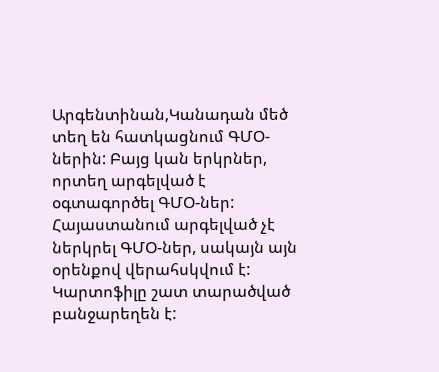Արգենտինան,Կանադան մեծ տեղ են հատկացնում ԳՄՕ-ներին: Բայց կան երկրներ, որտեղ արգելված է օգտագործել ԳՄՕ-ներ: Հայաստանում արգելված չէ ներկրել ԳՄՕ-ներ, սակայն այն օրենքով վերահսկվում է: Կարտոֆիլը շատ տարածված բանջարեղեն է: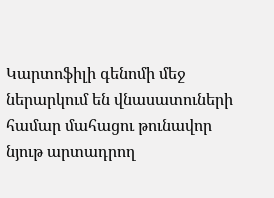Կարտոֆիլի գենոմի մեջ ներարկում են վնասատուների համար մահացու թունավոր նյութ արտադրող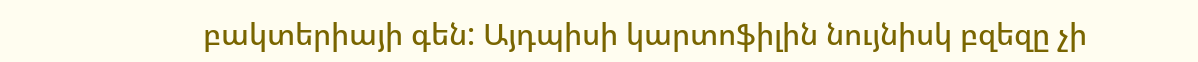բակտերիայի գեն: Այդպիսի կարտոֆիլին նույնիսկ բզեզը չի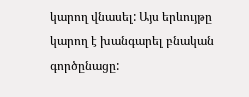կարող վնասել: Այս երևույթը կարող է խանգարել բնական գործընացը: